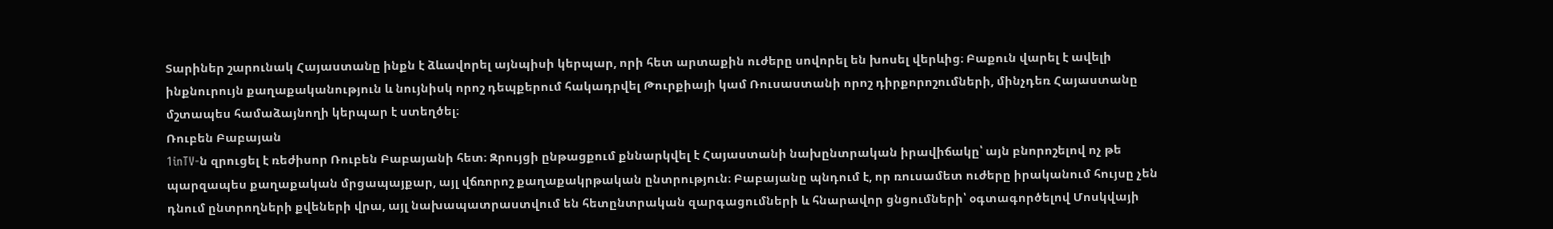Տարիներ շարունակ Հայաստանը ինքն է ձևավորել այնպիսի կերպար, որի հետ արտաքին ուժերը սովորել են խոսել վերևից։ Բաքուն վարել է ավելի ինքնուրույն քաղաքականություն և նույնիսկ որոշ դեպքերում հակադրվել Թուրքիայի կամ Ռուսաստանի որոշ դիրքորոշումների, մինչդեռ Հայաստանը մշտապես համաձայնողի կերպար է ստեղծել։
Ռուբեն Բաբայան
1inTV‑ն զրուցել է ռեժիսոր Ռուբեն Բաբայանի հետ։ Զրույցի ընթացքում քննարկվել է Հայաստանի նախընտրական իրավիճակը՝ այն բնորոշելով ոչ թե պարզապես քաղաքական մրցապայքար, այլ վճռորոշ քաղաքակրթական ընտրություն։ Բաբայանը պնդում է, որ ռուսամետ ուժերը իրականում հույսը չեն դնում ընտրողների քվեների վրա, այլ նախապատրաստվում են հետընտրական զարգացումների և հնարավոր ցնցումների՝ օգտագործելով Մոսկվայի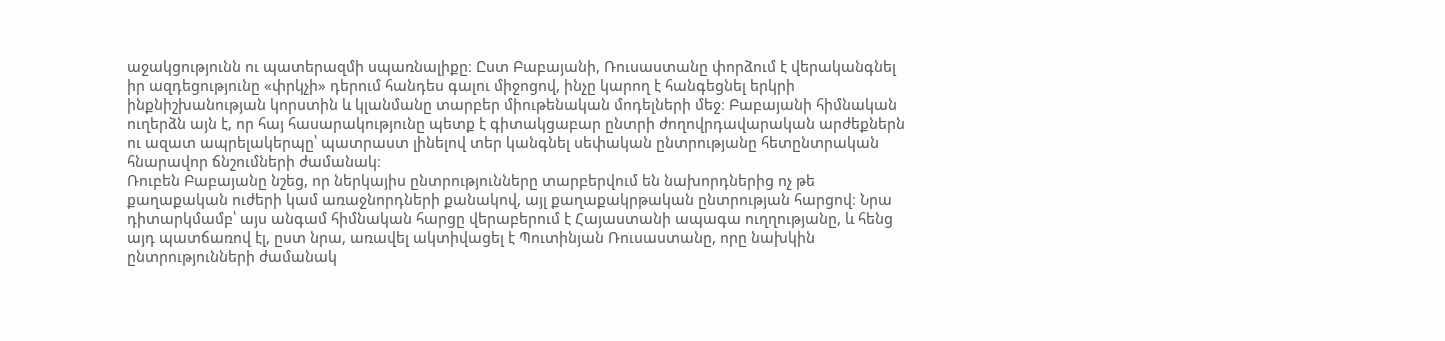աջակցությունն ու պատերազմի սպառնալիքը։ Ըստ Բաբայանի, Ռուսաստանը փորձում է վերականգնել իր ազդեցությունը «փրկչի» դերում հանդես գալու միջոցով, ինչը կարող է հանգեցնել երկրի ինքնիշխանության կորստին և կլանմանը տարբեր միութենական մոդելների մեջ։ Բաբայանի հիմնական ուղերձն այն է, որ հայ հասարակությունը պետք է գիտակցաբար ընտրի ժողովրդավարական արժեքներն ու ազատ ապրելակերպը՝ պատրաստ լինելով տեր կանգնել սեփական ընտրությանը հետընտրական հնարավոր ճնշումների ժամանակ։
Ռուբեն Բաբայանը նշեց, որ ներկայիս ընտրությունները տարբերվում են նախորդներից ոչ թե քաղաքական ուժերի կամ առաջնորդների քանակով, այլ քաղաքակրթական ընտրության հարցով։ Նրա դիտարկմամբ՝ այս անգամ հիմնական հարցը վերաբերում է Հայաստանի ապագա ուղղությանը, և հենց այդ պատճառով էլ, ըստ նրա, առավել ակտիվացել է Պուտինյան Ռուսաստանը, որը նախկին ընտրությունների ժամանակ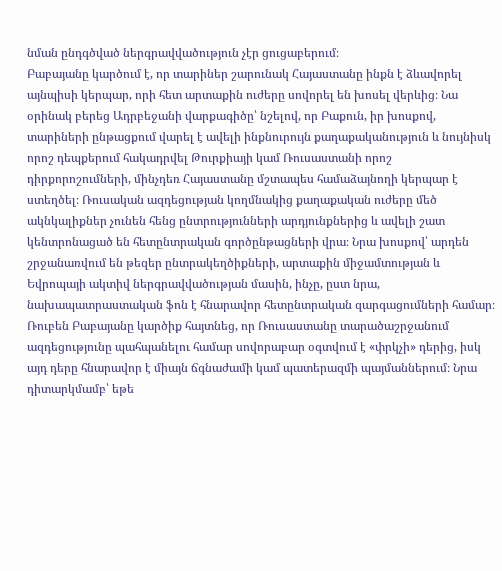նման ընդգծված ներգրավվածություն չէր ցուցաբերում։
Բաբայանը կարծում է, որ տարիներ շարունակ Հայաստանը ինքն է ձևավորել այնպիսի կերպար, որի հետ արտաքին ուժերը սովորել են խոսել վերևից։ Նա օրինակ բերեց Ադրբեջանի վարքագիծը՝ նշելով, որ Բաքուն, իր խոսքով, տարիների ընթացքում վարել է ավելի ինքնուրույն քաղաքականություն և նույնիսկ որոշ դեպքերում հակադրվել Թուրքիայի կամ Ռուսաստանի որոշ դիրքորոշումների, մինչդեռ Հայաստանը մշտապես համաձայնողի կերպար է ստեղծել։ Ռուսական ազդեցության կողմնակից քաղաքական ուժերը մեծ ակնկալիքներ չունեն հենց ընտրությունների արդյունքներից և ավելի շատ կենտրոնացած են հետընտրական գործընթացների վրա։ Նրա խոսքով՝ արդեն շրջանառվում են թեզեր ընտրակեղծիքների, արտաքին միջամտության և Եվրոպայի ակտիվ ներգրավվածության մասին, ինչը, ըստ նրա, նախապատրաստական ֆոն է հնարավոր հետընտրական զարգացումների համար։
Ռուբեն Բաբայանը կարծիք հայտնեց, որ Ռուսաստանը տարածաշրջանում ազդեցությունը պահպանելու համար սովորաբար օգտվում է «փրկչի» դերից, իսկ այդ դերը հնարավոր է միայն ճգնաժամի կամ պատերազմի պայմաններում։ Նրա դիտարկմամբ՝ եթե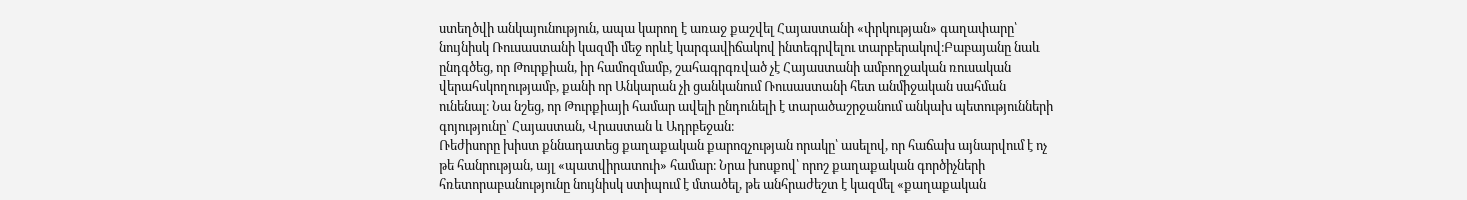ստեղծվի անկայունություն, ապա կարող է առաջ քաշվել Հայաստանի «փրկության» գաղափարը՝ նույնիսկ Ռուսաստանի կազմի մեջ որևէ կարգավիճակով ինտեգրվելու տարբերակով։Բաբայանը նաև ընդգծեց, որ Թուրքիան, իր համոզմամբ, շահագրգռված չէ Հայաստանի ամբողջական ռուսական վերահսկողությամբ, քանի որ Անկարան չի ցանկանում Ռուսաստանի հետ անմիջական սահման ունենալ։ Նա նշեց, որ Թուրքիայի համար ավելի ընդունելի է տարածաշրջանում անկախ պետությունների գոյությունը՝ Հայաստան, Վրաստան և Ադրբեջան։
Ռեժիսորը խիստ քննադատեց քաղաքական քարոզչության որակը՝ ասելով, որ հաճախ այնարվում է ոչ թե հանրության, այլ «պատվիրատուի» համար։ Նրա խոսքով՝ որոշ քաղաքական գործիչների հռետորաբանությունը նույնիսկ ստիպում է մտածել, թե անհրաժեշտ է կազմել «քաղաքական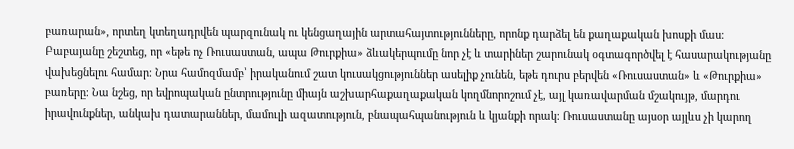բառարան», որտեղ կտեղադրվեն պարզունակ ու կենցաղային արտահայտությունները, որոնք դարձել են քաղաքական խոսքի մաս։
Բաբայանը շեշտեց, որ «եթե ոչ Ռուսաստան, ապա Թուրքիա» ձևակերպումը նոր չէ և տարիներ շարունակ օգտագործվել է հասարակությանը վախեցնելու համար։ Նրա համոզմամբ՝ իրականում շատ կուսակցություններ ասելիք չունեն, եթե դուրս բերվեն «Ռուսաստան» և «Թուրքիա» բառերը։ Նա նշեց, որ եվրոպական ընտրությունը միայն աշխարհաքաղաքական կողմնորոշում չէ, այլ կառավարման մշակույթ, մարդու իրավունքներ, անկախ դատարաններ, մամուլի ազատություն, բնապահպանություն և կյանքի որակ։ Ռուսաստանը այսօր այլևս չի կարող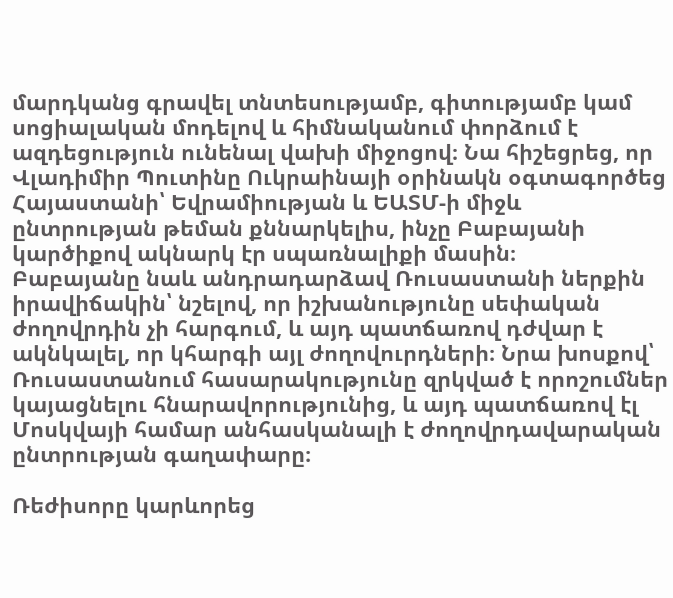մարդկանց գրավել տնտեսությամբ, գիտությամբ կամ սոցիալական մոդելով և հիմնականում փորձում է ազդեցություն ունենալ վախի միջոցով։ Նա հիշեցրեց, որ Վլադիմիր Պուտինը Ուկրաինայի օրինակն օգտագործեց Հայաստանի՝ Եվրամիության և ԵԱՏՄ‑ի միջև ընտրության թեման քննարկելիս, ինչը Բաբայանի կարծիքով ակնարկ էր սպառնալիքի մասին։
Բաբայանը նաև անդրադարձավ Ռուսաստանի ներքին իրավիճակին՝ նշելով, որ իշխանությունը սեփական ժողովրդին չի հարգում, և այդ պատճառով դժվար է ակնկալել, որ կհարգի այլ ժողովուրդների։ Նրա խոսքով՝ Ռուսաստանում հասարակությունը զրկված է որոշումներ կայացնելու հնարավորությունից, և այդ պատճառով էլ Մոսկվայի համար անհասկանալի է ժողովրդավարական ընտրության գաղափարը։

Ռեժիսորը կարևորեց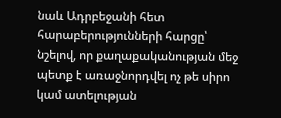նաև Ադրբեջանի հետ հարաբերությունների հարցը՝ նշելով, որ քաղաքականության մեջ պետք է առաջնորդվել ոչ թե սիրո կամ ատելության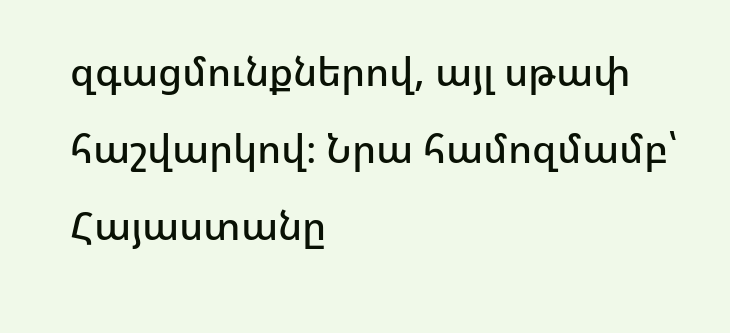զգացմունքներով, այլ սթափ հաշվարկով։ Նրա համոզմամբ՝ Հայաստանը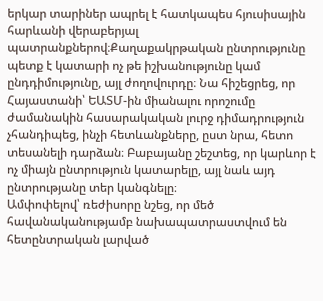երկար տարիներ ապրել է հատկապես հյուսիսային հարևանի վերաբերյալ պատրանքներով։Քաղաքակրթական ընտրությունը պետք է կատարի ոչ թե իշխանությունը կամ ընդդիմությունը, այլ ժողովուրդը։ Նա հիշեցրեց, որ Հայաստանի՝ ԵԱՏՄ-ին միանալու որոշումը ժամանակին հասարակական լուրջ դիմադրություն չհանդիպեց, ինչի հետևանքները, ըստ նրա, հետո տեսանելի դարձան։ Բաբայանը շեշտեց, որ կարևոր է ոչ միայն ընտրություն կատարելը, այլ նաև այդ ընտրությանը տեր կանգնելը։
Ամփոփելով՝ ռեժիսորը նշեց, որ մեծ հավանականությամբ նախապատրաստվում են հետընտրական լարված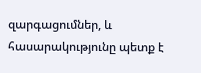զարգացումներ, և հասարակությունը պետք է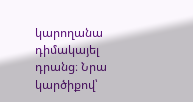կարողանա դիմակայել դրանց։ Նրա կարծիքով՝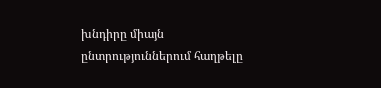խնդիրը միայն ընտրություններում հաղթելը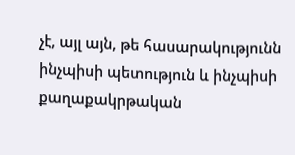չէ, այլ այն, թե հասարակությունն ինչպիսի պետություն և ինչպիսի քաղաքակրթական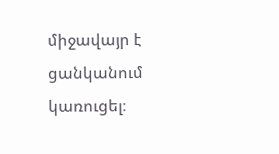միջավայր է ցանկանում կառուցել։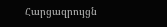Հարցազրույցն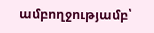ամբողջությամբ՝